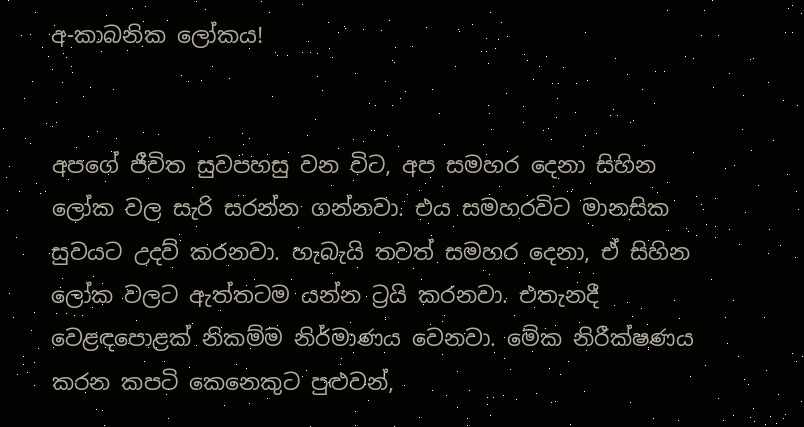අ-කාබනික ලෝකය!


අපගේ ජීවිත සුවපහසු වන විට, අප සමහර දෙනා සිහින ලෝක වල සැරි සරන්න ගන්නවා. එය සමහරවිට මානසික සුවයට උදව් කරනවා. හැබැයි තවත් සමහර දෙනා, ඒ සිහින ලෝක වලට ඇත්තටම යන්න ට්‍රයි කරනවා. එතැනදී වෙළඳපොළක් නිකම්ම නිර්මාණය වෙනවා. මේක නිරීක්ෂණය කරන කපටි කෙනෙකුට පුළුවන්,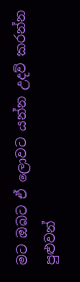මට ඔබට ඒ ලොවට යන්න උදව් කරන්න පුළුවන්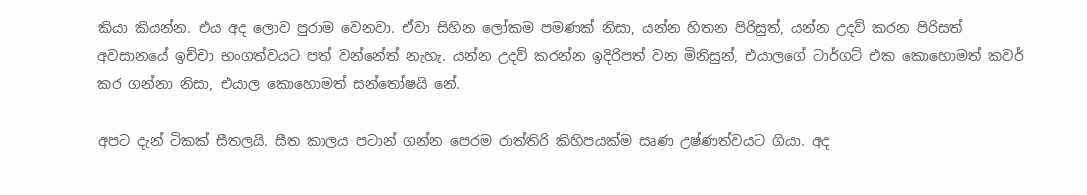කියා කියන්න. එය අද ලොව පුරාම වෙනවා. ඒවා සිහින ලෝකම පමණක් නිසා, යන්න හිතන පිරිසුත්, යන්න උදව් කරන පිරිසත් අවසානයේ ඉච්චා භංගත්වයට පත් වන්නේත් නැහැ. යන්න උදව් කරන්න ඉදිරිපත් වන මිනිසුන්, එයාලගේ ටාර්ගට් එක කොහොමත් කවර් කර ගන්නා නිසා, එයාල කොහොමත් සන්තෝෂයි නේ.

අපට දැන් ටිකක් සීතලයි. සීත කාලය පටාන් ගන්න පෙරම රාත්තිරි කිහිපයක්ම සෘණ උෂ්ණත්වයට ගියා. අද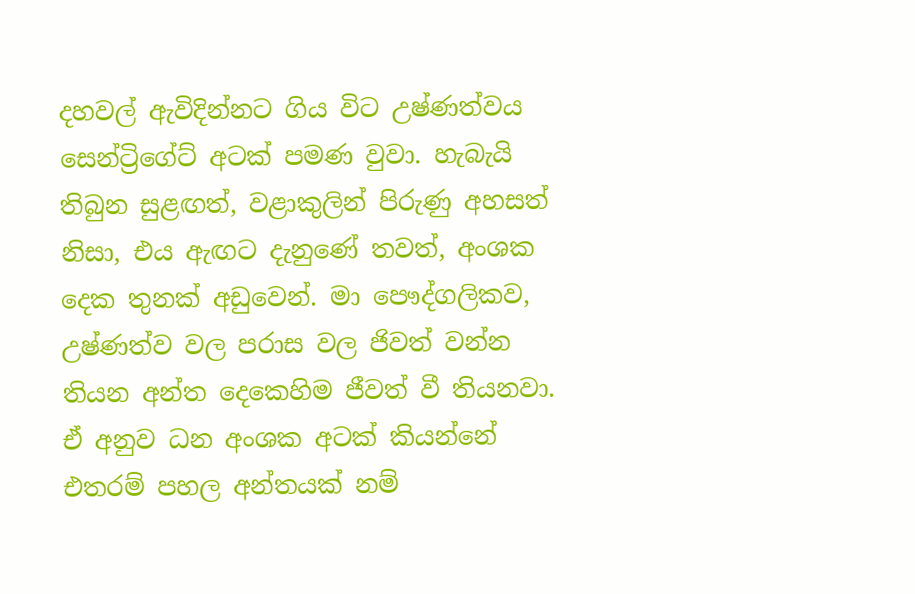දහවල් ඇවිදින්නට ගිය විට උෂ්ණත්වය සෙන්ට්‍රිගේට් අටක් පමණ වුවා. හැබැයි තිබුන සුළඟත්, වළාකුලින් පිරුණු අහසත් නිසා, එය ඇඟට දැනුණේ තවත්, අංශක දෙක තුනක් අඩුවෙන්. මා පෞද්ගලිකව, උෂ්ණත්ව වල පරාස වල ජිවත් වන්න තියන අන්ත දෙකෙහිම ජීවත් වී තියනවා. ඒ අනුව ධන අංශක අටක් කියන්නේ එතරම් පහල අන්තයක් නම්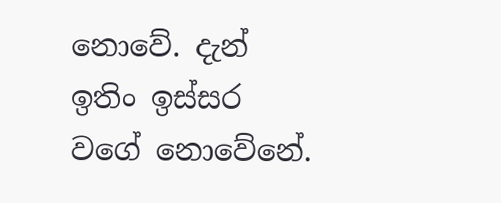නොවේ. දැන් ඉතිං ඉස්සර වගේ නොවේනේ.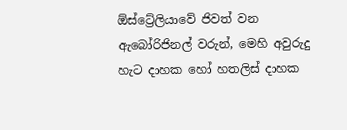ඕස්ට්‍රේලියාවේ ජිවත් වන ඇබෝරිජිනල් වරුන්, මෙහි අවුරුදු හැට දාහක හෝ හතලිස් දාහක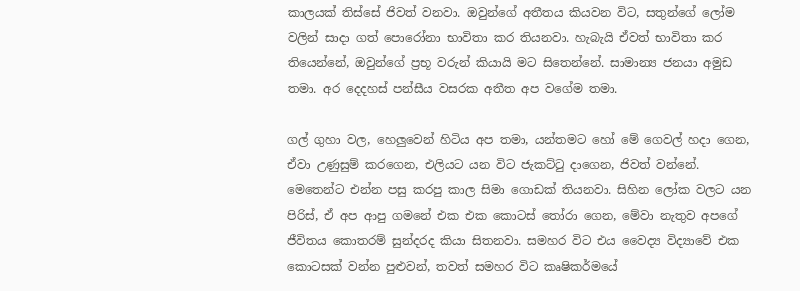කාලයක් තිස්සේ ජිවත් වනවා. ඔවුන්ගේ අතීතය කියවන විට, සතුන්ගේ ලෝම වලින් සාදා ගත් පොරෝනා භාවිතා කර තියනවා. හැබැයි ඒවත් භාවිතා කර තියෙන්නේ, ඔවුන්ගේ ප්‍රභූ වරුන් කියායි මට සිතෙන්නේ. සාමාන්‍ය ජනයා අමුඩ තමා. අර දෙදහස් පන්සීය වසරක අතීත අප වගේම තමා.

ගල් ගුහා වල, හෙලුවෙන් හිටිය අප තමා, යන්තමට හෝ මේ ගෙවල් හදා ගෙන, ඒවා උණුසුම් කරගෙන, එලියට යන විට ජැකට්ටු දාගෙන, ජිවත් වන්නේ. මෙතෙන්ට එන්න පසු කරපු කාල සිමා ගොඩක් තියනවා. සිහින ලෝක වලට යන පිරිස්, ඒ අප ආපු ගමනේ එක එක කොටස් තෝරා ගෙන, මේවා නැතුව අපගේ ජීවිතය කොතරම් සුන්දරද කියා සිතනවා. සමහර විට එය වෛද්‍ය විද්‍යාවේ එක කොටසක් වන්න පුළුවන්, තවත් සමහර විට කෘෂිකර්මයේ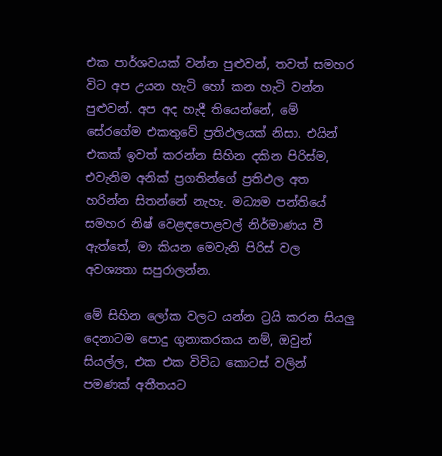එක පාර්ශවයක් වන්න පුළුවන්, තවත් සමහර විට අප උයන හැටි හෝ කන හැටි වන්න පුළුවන්. අප අද හැදී තියෙන්නේ, මේ සේරගේම එකතුවේ ප්‍රතිඵලයක් නිසා. එයින් එකක් ඉවත් කරන්න සිහින දකින පිරිස්ම, එවැනිම අනික් ප්‍රගතින්ගේ ප්‍රතිඵල අත හරින්න සිතන්නේ නැහැ. මධ්‍යම පන්තියේ සමහර නිෂ් වෙළඳපොළවල් නිර්මාණය වී ඇත්තේ, මා කියන මෙවැනි පිරිස් වල අවශ්‍යතා සපුරාලන්න.

මේ සිහින ලෝක වලට යන්න ට්‍රයි කරන සියලු දෙනාටම පොදු ගුනාකරකය නම්, ඔවුන් සියල්ල, එක එක විවිධ කොටස් වලින් පමණක් අතීතයට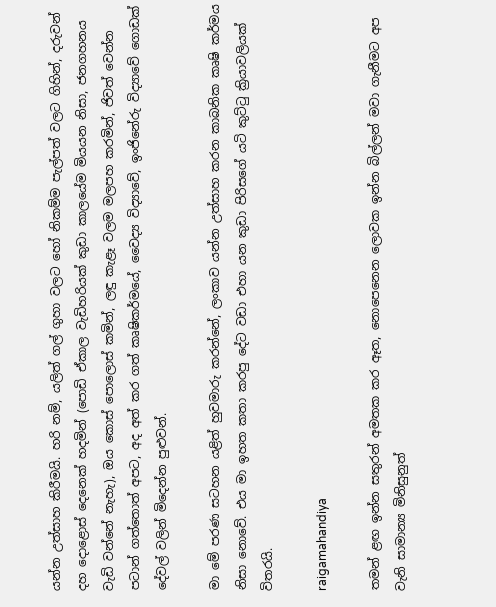යන්න උත්සාහ කිරීමයි. හරි නම්, යලිත් ගල් ගුහා වලට හෝ නිකම්ම පැල්පත් වලට ගිහින්, දරුවන් දහ දොළොස් දෙනෙක් හදමින් (පොඩි ඒකාල වැඩිහරියක් කුඩා කාලයේම මියයන නිසා, ජනගහනය වැඩි වන්නේ නැහැ), ඔය කොස් පොලොස් කමින්, ලඳු කැළෑ වලම මලපහ කරමින්, ජිවත් වෙන්න පටාන් ගත්තොත් අපට, අද අත් කර ගත් කෘෂිකර්මයේ, වෛද්‍ය විද්‍යාවේ, ඉංජිනේරු විද්‍යාවේ ගොඩක් දේවල් වලින් මිදෙන්න පුළුවන්.

මා මේ පරණ සටහන යළිත් හුවමාරු කරන්නේ, ලංකාව යන්න උත්සාහ කරන කාබනික කෘෂි කර්මය නිසා නොවේ. එය මා ඉහත කතා කරපු දේට වඩා එහා යන කුඩා පිරිසගේ යටි කුට්ටු ක්‍රියාවලියක් විතරයි.

raigamahandiya

තමන් ළඟ ඉන්න සතුරන් අමතක කර ඈත, නොපෙනෙන ලොවක ඉන්න බිල්ලන් මවා ගැනීමට අප වැනි සාමාන්‍ය මිනිසුනුත්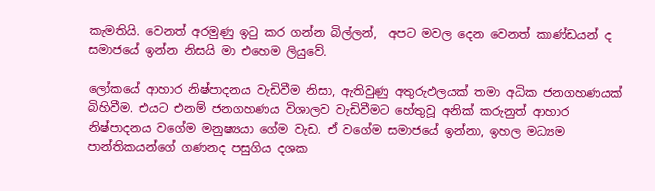කැමතියි. වෙනත් අරමුණු ඉටු කර ගන්න බිල්ලන්,  අපට මවල දෙන වෙනත් කාණ්ඩයන් ද සමාජයේ ඉන්න නිසයි මා එහෙම ලියුවේ.

ලෝකයේ ආහාර නිෂ්පාදනය වැඩිවීම නිසා, ඇතිවුණු අතුරුඵලයක් තමා අධික ජනගහණයක්  බිහිවීම. එයට එනම් ජනගහණය විශාලව වැඩිවීමට හේතුවූ අනික් කරුනුත් ආහාර නිෂ්පාදනය වගේම මනුෂ්‍යයා ගේම වැඩ. ඒ වගේම සමාජයේ ඉන්නා, ඉහල මධ්‍යම පාන්තිකයන්ගේ ගණනද පසුගිය දශක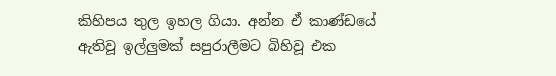කිහිපය තුල ඉහල ගියා. අන්න ඒ කාණ්ඩයේ  ඇතිවූ ඉල්ලුමක් සපුරාලීමට බිහිවූ එක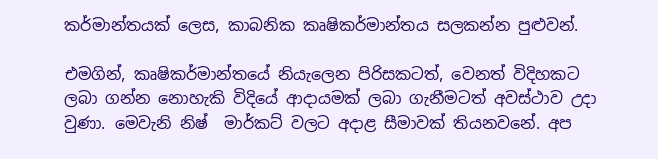කර්මාන්තයක් ලෙස, කාබනික කෘෂිකර්මාන්තය සලකන්න පුළුවන්.

එමගින්, කෘෂිකර්මාන්තයේ නියැලෙන පිරිසකටත්, වෙනත් විදිහකට ලබා ගන්න නොහැකි විදියේ ආදායමක් ලබා ගැනීමටත් අවස්ථාව උදා වුණා. මෙවැනි නිෂ්  මාර්කට් වලට අදාළ සීමාවක් තියනවනේ. අප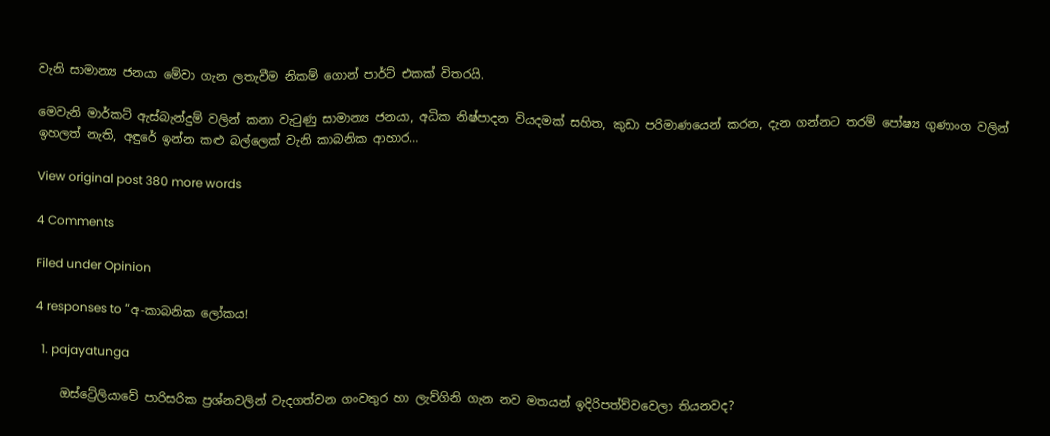වැනි සාමාන්‍ය ජනයා මේවා ගැන ලතැවීම නිකම් ගොන් පාර්ට් එකක් විතරයි.

මෙවැනි මාර්කට් ඇස්බැන්දුම් වලින් කනා වැටුණු සාමාන්‍ය ජනයා, අධික නිෂ්පාදන වියදමක් සහිත, කුඩා පරිමාණයෙන් කරන, දැන ගන්නට තරම් පෝෂ්‍ය ගුණාංග වලින් ඉහලත් නැති, අඳුරේ ඉන්න කළු බල්ලෙක් වැනි කාබනික ආහාර…

View original post 380 more words

4 Comments

Filed under Opinion

4 responses to “අ-කාබනික ලෝකය!

  1. pajayatunga

    ඔස්ට්‍රේලියාවේ පාරිසරික ප්‍රශ්නවලින් වැදගත්වන ගංවතුර හා ලැව්ගිනි ගැන නව මතයන් ඉදිරිපත්ව්වවෙලා තියනවද?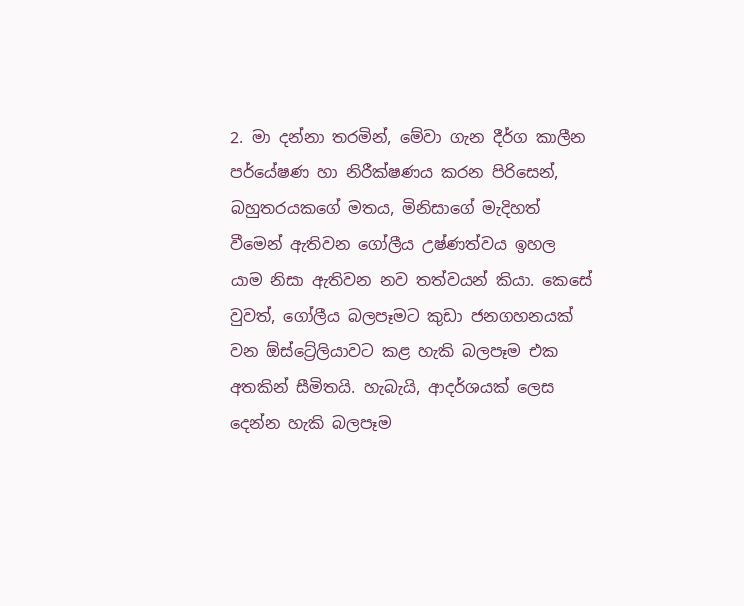2. මා දන්නා තරමින්, මේවා ගැන දීර්ග කාලීන පර්යේෂණ හා නිරීක්ෂණය කරන පිරිසෙන්, බහුතරයකගේ මතය, මිනිසාගේ මැදිහත් වීමෙන් ඇතිවන ගෝලීය උෂ්ණත්වය ඉහල යාම නිසා ඇතිවන නව තත්වයන් කියා. කෙසේ වුවත්, ගෝලීය බලපෑමට කුඩා ජනගහනයක් වන ඕස්ට්‍රේලියාවට කළ හැකි බලපෑම එක අතකින් සීමිතයි. හැබැයි, ආදර්ශයක් ලෙස දෙන්න හැකි බලපෑම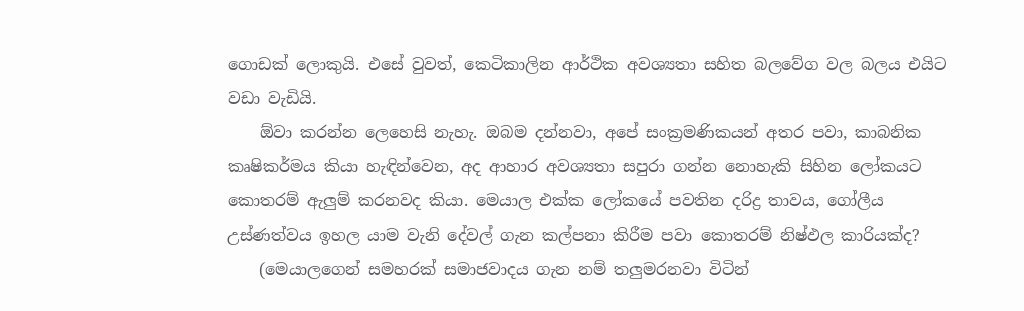ගොඩක් ලොකුයි. එසේ වුවත්, කෙටිකාලින ආර්ථික අවශ්‍යතා සහිත බලවේග වල බලය එයිට වඩා වැඩියි.
    ඕවා කරන්න ලෙහෙසි නැහැ. ඔබම දන්නවා, අපේ සංක්‍රමණිකයන් අතර පවා, කාබනික කෘෂිකර්මය කියා හැඳින්වෙන, අද ආහාර අවශ්‍යතා සපුරා ගන්න නොහැකි සිහින ලෝකයට කොතරම් ඇලුම් කරනවද කියා. මෙයාල එක්ක ලෝකයේ පවතින දරිද්‍ර තාවය, ගෝලීය උස්ණත්වය ඉහල යාම වැනි දේවල් ගැන කල්පනා කිරීම පවා කොතරම් නිෂ්ඵල කාරියක්ද?
    (මෙයාලගෙන් සමහරක් සමාජවාදය ගැන නම් තලුමරනවා විටින්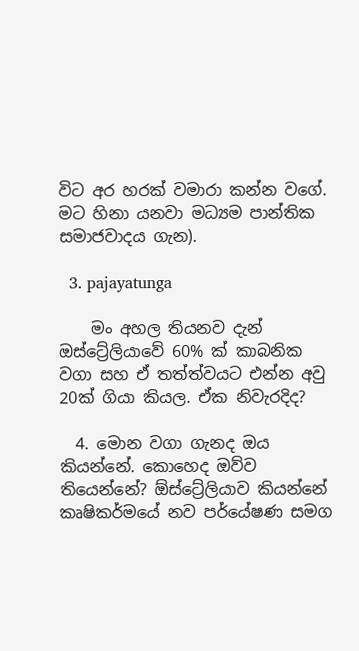විට අර හරක් වමාරා කන්න වගේ. මට හිනා යනවා මධ්‍යම පාන්තික සමාජවාදය ගැන).

  3. pajayatunga

    මං අහල තියනව දැන් ඔස්ට්‍රේලියාවේ 60% ක් කාබනික වගා සහ ඒ තත්ත්වයට එන්න අවු 20ක් ගියා කියල. ඒක නිවැරදිද?

  4. මොන වගා ගැනද ඔය කියන්නේ. කොහෙද ඔව්ව තියෙන්නේ? ඕස්ට්‍රේලියාව කියන්නේ කෘෂිකර්මයේ නව පර්යේෂණ සමග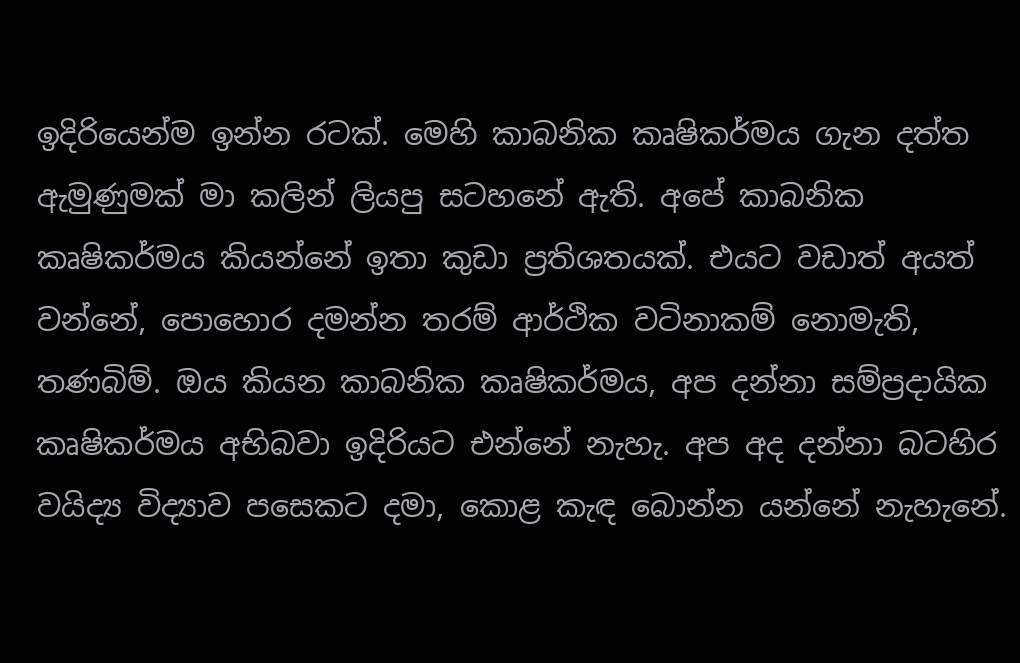ඉදිරියෙන්ම ඉන්න රටක්. මෙහි කාබනික කෘෂිකර්මය ගැන දත්ත ඇමුණුමක් මා කලින් ලියපු සටහනේ ඇති. අපේ කාබනික කෘෂිකර්මය කියන්නේ ඉතා කුඩා ප්‍රතිශතයක්. එයට වඩාත් අයත් වන්නේ, පොහොර දමන්න තරම් ආර්ථික වටිනාකම් නොමැති, තණබිම්. ඔය කියන කාබනික කෘෂිකර්මය, අප දන්නා සම්ප්‍රදායික කෘෂිකර්මය අභිබවා ඉදිරියට එන්නේ නැහැ. අප අද දන්නා බටහිර වයිද්‍ය විද්‍යාව පසෙකට දමා, කොළ කැඳ බොන්න යන්නේ නැහැනේ.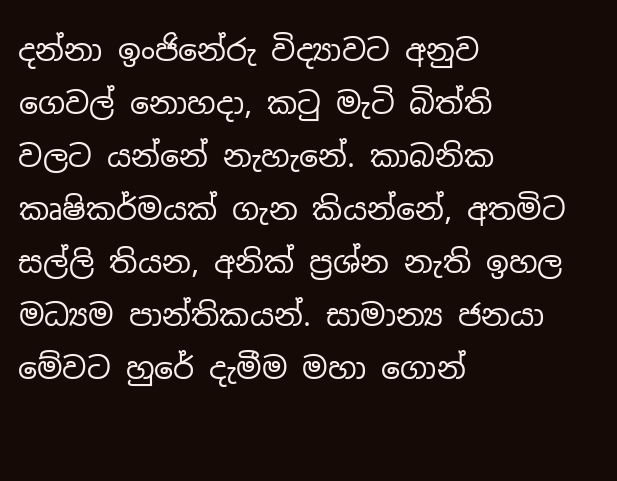දන්නා ඉංජිනේරු විද්‍යාවට අනුව ගෙවල් නොහදා, කටු මැටි බිත්ති වලට යන්නේ නැහැනේ. කාබනික කෘෂිකර්මයක් ගැන කියන්නේ, අතමිට සල්ලි තියන, අනික් ප්‍රශ්න නැති ඉහල මධ්‍යම පාන්තිකයන්. සාමාන්‍ය ජනයා මේවට හුරේ දැමීම මහා ගොන්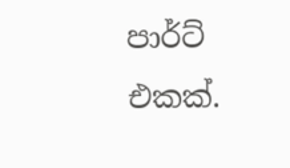පාර්ට් එකක්.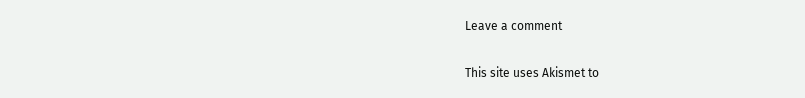Leave a comment

This site uses Akismet to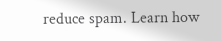reduce spam. Learn how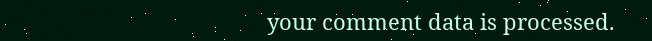your comment data is processed.